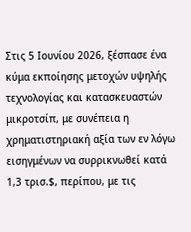Στις 5 Ιουνίου 2026, ξέσπασε ένα κύμα εκποίησης μετοχών υψηλής τεχνολογίας και κατασκευαστών μικροτσίπ, με συνέπεια η χρηματιστηριακή αξία των εν λόγω εισηγμένων να συρρικνωθεί κατά 1,3 τρισ.$, περίπου, με τις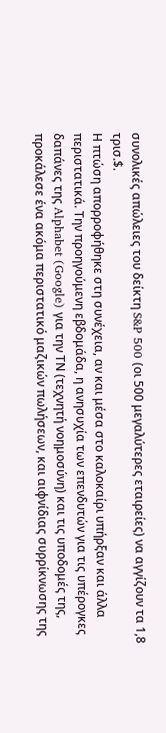συνολικές απώλειες του δείκτη S&P 500 (οι 500 μεγαλύτερες εταιρείες) να αγγίζουν τα 1,8 τρισ.$.
Η πτώση απορροφήθηκε στη συνέχεια, αν και μέσα στο καλοκαίρι υπήρξαν και άλλα περιστατικά. Την προηγούμενη εβδομάδα, η ανησυχία των επενδυτών για τις υπέρογκες δαπάνες της Alphabet (Google) για την ΤΝ (τεχνητή νοημοσύνη) και τις υποδομές της, προκάλεσε ένα ακόμα περιστατικό μαζικών πωλήσεων, και αιφνίδιας συρρίκνωσης της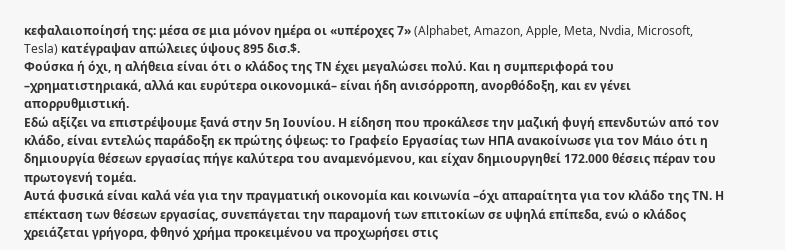κεφαλαιοποίησή της: μέσα σε μια μόνον ημέρα οι «υπέροχες 7» (Alphabet, Amazon, Apple, Meta, Nvdia, Microsoft, Tesla) κατέγραψαν απώλειες ύψους 895 δισ.$.
Φούσκα ή όχι, η αλήθεια είναι ότι ο κλάδος της ΤΝ έχει μεγαλώσει πολύ. Και η συμπεριφορά του –χρηματιστηριακά, αλλά και ευρύτερα οικονομικά– είναι ήδη ανισόρροπη, ανορθόδοξη, και εν γένει απορρυθμιστική.
Εδώ αξίζει να επιστρέψουμε ξανά στην 5η Ιουνίου. Η είδηση που προκάλεσε την μαζική φυγή επενδυτών από τον κλάδο, είναι εντελώς παράδοξη εκ πρώτης όψεως: το Γραφείο Εργασίας των ΗΠΑ ανακοίνωσε για τον Μάιο ότι η δημιουργία θέσεων εργασίας πήγε καλύτερα του αναμενόμενου, και είχαν δημιουργηθεί 172.000 θέσεις πέραν του πρωτογενή τομέα.
Αυτά φυσικά είναι καλά νέα για την πραγματική οικονομία και κοινωνία –όχι απαραίτητα για τον κλάδο της ΤΝ. Η επέκταση των θέσεων εργασίας, συνεπάγεται την παραμονή των επιτοκίων σε υψηλά επίπεδα, ενώ ο κλάδος χρειάζεται γρήγορα, φθηνό χρήμα προκειμένου να προχωρήσει στις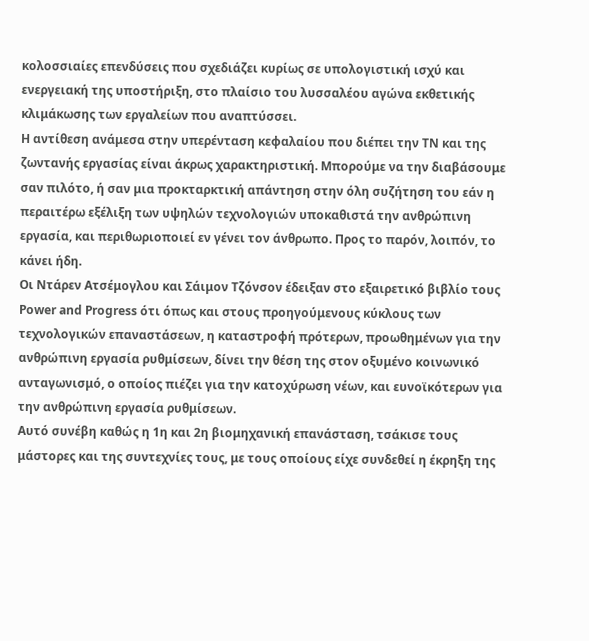κολοσσιαίες επενδύσεις που σχεδιάζει κυρίως σε υπολογιστική ισχύ και ενεργειακή της υποστήριξη, στο πλαίσιο του λυσσαλέου αγώνα εκθετικής κλιμάκωσης των εργαλείων που αναπτύσσει.
Η αντίθεση ανάμεσα στην υπερένταση κεφαλαίου που διέπει την ΤΝ και της ζωντανής εργασίας είναι άκρως χαρακτηριστική. Μπορούμε να την διαβάσουμε σαν πιλότο, ή σαν μια προκταρκτική απάντηση στην όλη συζήτηση του εάν η περαιτέρω εξέλιξη των υψηλών τεχνολογιών υποκαθιστά την ανθρώπινη εργασία, και περιθωριοποιεί εν γένει τον άνθρωπο. Προς το παρόν, λοιπόν, το κάνει ήδη.
Οι Ντάρεν Ατσέμογλου και Σάιμον Τζόνσον έδειξαν στο εξαιρετικό βιβλίο τους Power and Progress ότι όπως και στους προηγούμενους κύκλους των τεχνολογικών επαναστάσεων, η καταστροφή πρότερων, προωθημένων για την ανθρώπινη εργασία ρυθμίσεων, δίνει την θέση της στον οξυμένο κοινωνικό ανταγωνισμό, ο οποίος πιέζει για την κατοχύρωση νέων, και ευνοϊκότερων για την ανθρώπινη εργασία ρυθμίσεων.
Αυτό συνέβη καθώς η 1η και 2η βιομηχανική επανάσταση, τσάκισε τους μάστορες και της συντεχνίες τους, με τους οποίους είχε συνδεθεί η έκρηξη της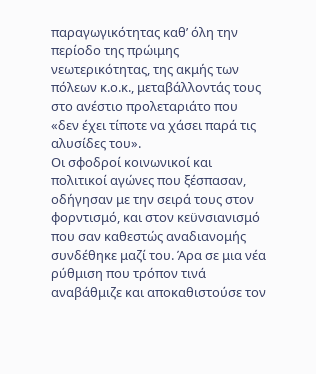παραγωγικότητας καθ’ όλη την περίοδο της πρώιμης νεωτερικότητας, της ακμής των πόλεων κ.ο.κ., μεταβάλλοντάς τους στο ανέστιο προλεταριάτο που «δεν έχει τίποτε να χάσει παρά τις αλυσίδες του».
Οι σφοδροί κοινωνικοί και πολιτικοί αγώνες που ξέσπασαν, οδήγησαν με την σειρά τους στον φορντισμό, και στον κεϋνσιανισμό που σαν καθεστώς αναδιανομής συνδέθηκε μαζί του. Άρα σε μια νέα ρύθμιση που τρόπον τινά αναβάθμιζε και αποκαθιστούσε τον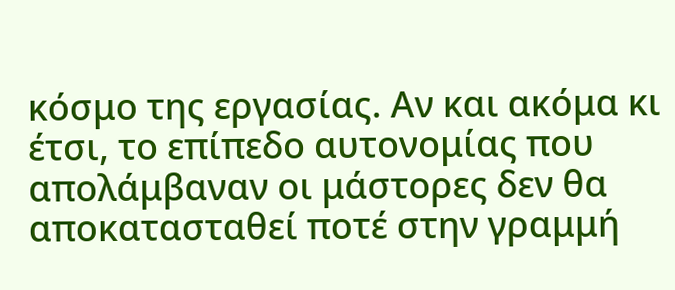κόσμο της εργασίας. Αν και ακόμα κι έτσι, το επίπεδο αυτονομίας που απολάμβαναν οι μάστορες δεν θα αποκατασταθεί ποτέ στην γραμμή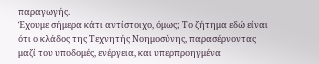παραγωγής.
Έχουμε σήμερα κάτι αντίστοιχο, όμως; Το ζήτημα εδώ είναι ότι ο κλάδος της Τεχνητής Νοημοσύνης, παρασέρνοντας μαζί του υποδομές, ενέργεια, και υπερπροηγμένα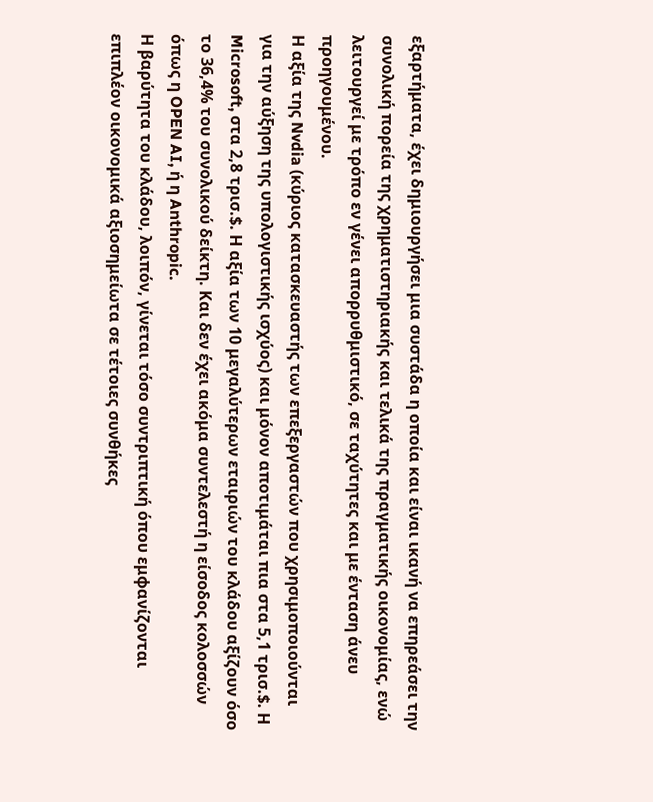εξαρτήματα, έχει δημιουργήσει μια συστάδα η οποία και είναι ικανή να επηρεάσει την συνολική πορεία της χρηματιστηριακής και τελικά της πραγματικής οικονομίας, ενώ λειτουργεί με τρόπο εν γένει απορρυθμιστικό, σε ταχύτητες και με ένταση άνευ προηγουμένου.
Η αξία της Nvdia (κύριος κατασκευαστής των επεξεργαστών που χρησιμοποιούνται για την αύξηση της υπολογιστικής ισχύος) και μόνον αποτιμάται πια στα 5,1 τρισ.$. Η Microsoft, στα 2,8 τρισ.$. Η αξία των 10 μεγαλύτερων εταιριών του κλάδου αξίζουν όσο το 36,4% του συνολικού δείκτη. Και δεν έχει ακόμα συντελεστή η είσοδος κολοσσών όπως η OPEN AI, ή η Anthropic.
Η βαρύτητα του κλάδου, λοιπόν, γίνεται τόσο συντριπτική όπου εμφανίζονται επιπλέον οικονομικά αξιοσημείωτα σε τέτοιες συνθήκες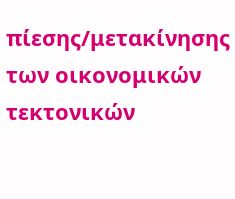πίεσης/μετακίνησης των οικονομικών τεκτονικών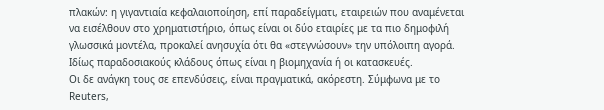πλακών: η γιγαντιαία κεφαλαιοποίηση, επί παραδείγματι, εταιρειών που αναμένεται να εισέλθουν στο χρηματιστήριο, όπως είναι οι δύο εταιρίες με τα πιο δημοφιλή γλωσσικά μοντέλα, προκαλεί ανησυχία ότι θα «στεγνώσουν» την υπόλοιπη αγορά. Ιδίως παραδοσιακούς κλάδους όπως είναι η βιομηχανία ή οι κατασκευές.
Οι δε ανάγκη τους σε επενδύσεις, είναι πραγματικά, ακόρεστη. Σύμφωνα με το Reuters,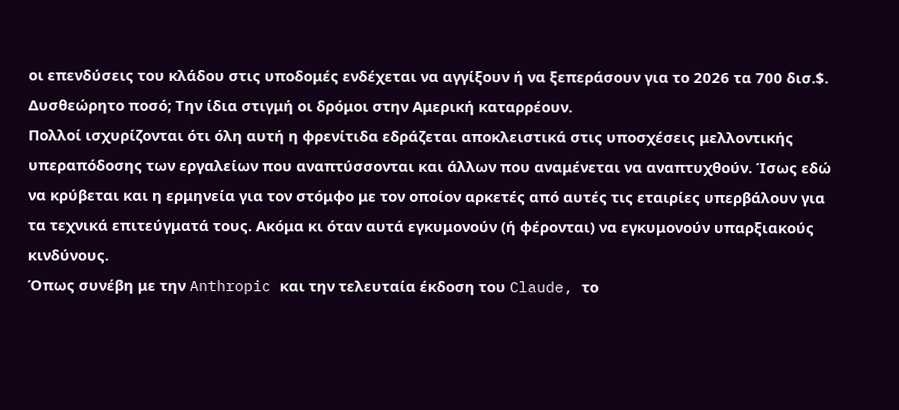οι επενδύσεις του κλάδου στις υποδομές ενδέχεται να αγγίξουν ή να ξεπεράσουν για το 2026 τα 700 δισ.$. Δυσθεώρητο ποσό; Την ίδια στιγμή οι δρόμοι στην Αμερική καταρρέουν.
Πολλοί ισχυρίζονται ότι όλη αυτή η φρενίτιδα εδράζεται αποκλειστικά στις υποσχέσεις μελλοντικής υπεραπόδοσης των εργαλείων που αναπτύσσονται και άλλων που αναμένεται να αναπτυχθούν. Ίσως εδώ να κρύβεται και η ερμηνεία για τον στόμφο με τον οποίον αρκετές από αυτές τις εταιρίες υπερβάλουν για τα τεχνικά επιτεύγματά τους. Ακόμα κι όταν αυτά εγκυμονούν (ή φέρονται) να εγκυμονούν υπαρξιακούς κινδύνους.
Όπως συνέβη με την Anthropic και την τελευταία έκδοση του Claude, το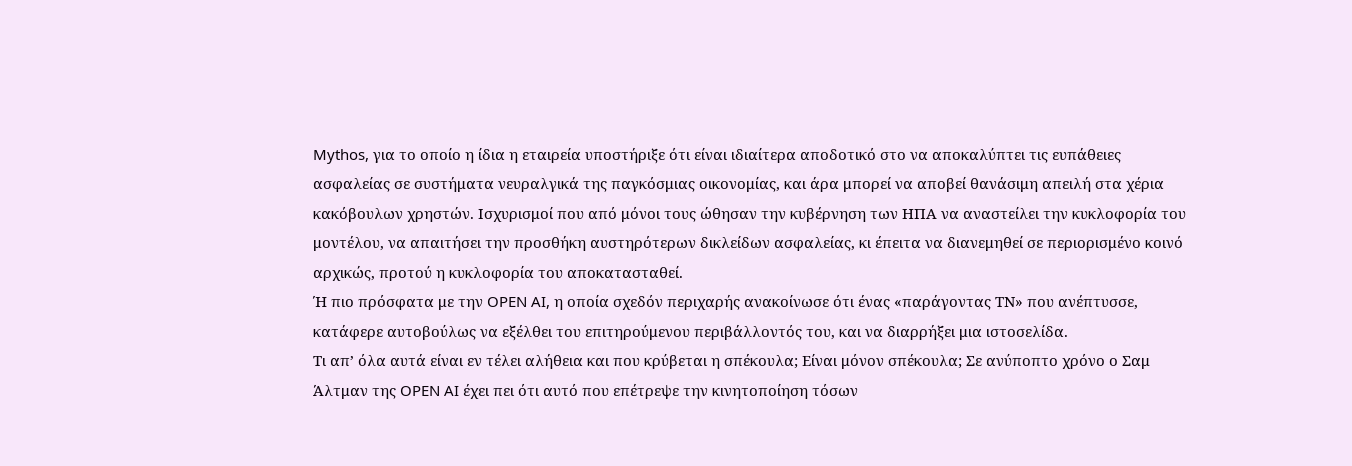Mythos, για το οποίο η ίδια η εταιρεία υποστήριξε ότι είναι ιδιαίτερα αποδοτικό στο να αποκαλύπτει τις ευπάθειες ασφαλείας σε συστήματα νευραλγικά της παγκόσμιας οικονομίας, και άρα μπορεί να αποβεί θανάσιμη απειλή στα χέρια κακόβουλων χρηστών. Ισχυρισμοί που από μόνοι τους ώθησαν την κυβέρνηση των ΗΠΑ να αναστείλει την κυκλοφορία του μοντέλου, να απαιτήσει την προσθήκη αυστηρότερων δικλείδων ασφαλείας, κι έπειτα να διανεμηθεί σε περιορισμένο κοινό αρχικώς, προτού η κυκλοφορία του αποκατασταθεί.
Ή πιο πρόσφατα με την OPEN AI, η οποία σχεδόν περιχαρής ανακοίνωσε ότι ένας «παράγοντας ΤΝ» που ανέπτυσσε, κατάφερε αυτοβούλως να εξέλθει του επιτηρούμενου περιβάλλοντός του, και να διαρρήξει μια ιστοσελίδα.
Τι απ’ όλα αυτά είναι εν τέλει αλήθεια και που κρύβεται η σπέκουλα; Είναι μόνον σπέκουλα; Σε ανύποπτο χρόνο ο Σαμ Άλτμαν της OPEN AI έχει πει ότι αυτό που επέτρεψε την κινητοποίηση τόσων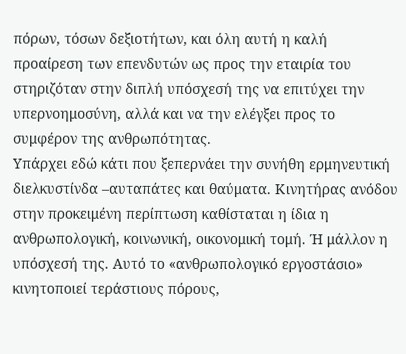πόρων, τόσων δεξιοτήτων, και όλη αυτή η καλή προαίρεση των επενδυτών ως προς την εταιρία του στηριζόταν στην διπλή υπόσχεσή της να επιτύχει την υπερνοημοσύνη, αλλά και να την ελέγξει προς το συμφέρον της ανθρωπότητας.
Υπάρχει εδώ κάτι που ξεπερνάει την συνήθη ερμηνευτική διελκυστίνδα –αυταπάτες και θαύματα. Κινητήρας ανόδου στην προκειμένη περίπτωση καθίσταται η ίδια η ανθρωπολογική, κοινωνική, οικονομική τομή. Ή μάλλον η υπόσχεσή της. Αυτό το «ανθρωπολογικό εργοστάσιο» κινητοποιεί τεράστιους πόρους,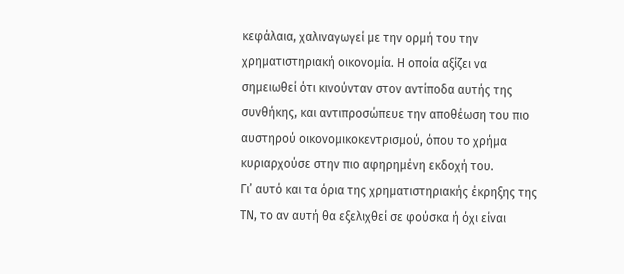κεφάλαια, χαλιναγωγεί με την ορμή του την χρηματιστηριακή οικονομία. Η οποία αξίζει να σημειωθεί ότι κινούνταν στον αντίποδα αυτής της συνθήκης, και αντιπροσώπευε την αποθέωση του πιο αυστηρού οικονομικοκεντρισμού, όπου το χρήμα κυριαρχούσε στην πιο αφηρημένη εκδοχή του.
Γι’ αυτό και τα όρια της χρηματιστηριακής έκρηξης της ΤΝ, το αν αυτή θα εξελιχθεί σε φούσκα ή όχι είναι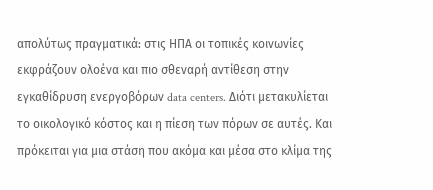απολύτως πραγματικά: στις ΗΠΑ οι τοπικές κοινωνίες εκφράζουν ολοένα και πιο σθεναρή αντίθεση στην εγκαθίδρυση ενεργοβόρων data centers. Διότι μετακυλίεται το οικολογικό κόστος και η πίεση των πόρων σε αυτές. Και πρόκειται για μια στάση που ακόμα και μέσα στο κλίμα της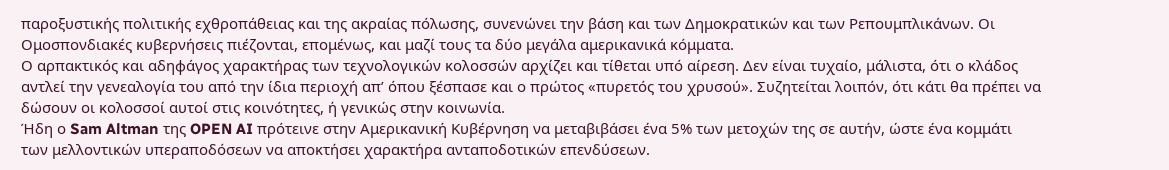παροξυστικής πολιτικής εχθροπάθειας και της ακραίας πόλωσης, συνενώνει την βάση και των Δημοκρατικών και των Ρεπουμπλικάνων. Οι Ομοσπονδιακές κυβερνήσεις πιέζονται, επομένως, και μαζί τους τα δύο μεγάλα αμερικανικά κόμματα.
Ο αρπακτικός και αδηφάγος χαρακτήρας των τεχνολογικών κολοσσών αρχίζει και τίθεται υπό αίρεση. Δεν είναι τυχαίο, μάλιστα, ότι ο κλάδος αντλεί την γενεαλογία του από την ίδια περιοχή απ’ όπου ξέσπασε και ο πρώτος «πυρετός του χρυσού». Συζητείται λοιπόν, ότι κάτι θα πρέπει να δώσουν οι κολοσσοί αυτοί στις κοινότητες, ή γενικώς στην κοινωνία.
Ήδη ο Sam Altman της OPEN AI πρότεινε στην Αμερικανική Κυβέρνηση να μεταβιβάσει ένα 5% των μετοχών της σε αυτήν, ώστε ένα κομμάτι των μελλοντικών υπεραποδόσεων να αποκτήσει χαρακτήρα ανταποδοτικών επενδύσεων.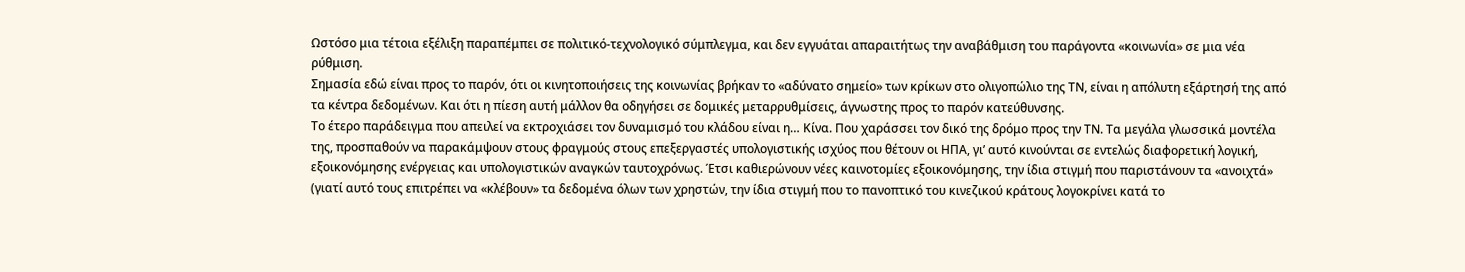Ωστόσο μια τέτοια εξέλιξη παραπέμπει σε πολιτικό-τεχνολογικό σύμπλεγμα, και δεν εγγυάται απαραιτήτως την αναβάθμιση του παράγοντα «κοινωνία» σε μια νέα ρύθμιση.
Σημασία εδώ είναι προς το παρόν, ότι οι κινητοποιήσεις της κοινωνίας βρήκαν το «αδύνατο σημείο» των κρίκων στο ολιγοπώλιο της ΤΝ, είναι η απόλυτη εξάρτησή της από τα κέντρα δεδομένων. Και ότι η πίεση αυτή μάλλον θα οδηγήσει σε δομικές μεταρρυθμίσεις, άγνωστης προς το παρόν κατεύθυνσης.
Το έτερο παράδειγμα που απειλεί να εκτροχιάσει τον δυναμισμό του κλάδου είναι η… Κίνα. Που χαράσσει τον δικό της δρόμο προς την ΤΝ. Τα μεγάλα γλωσσικά μοντέλα της, προσπαθούν να παρακάμψουν στους φραγμούς στους επεξεργαστές υπολογιστικής ισχύος που θέτουν οι ΗΠΑ, γι’ αυτό κινούνται σε εντελώς διαφορετική λογική, εξοικονόμησης ενέργειας και υπολογιστικών αναγκών ταυτοχρόνως. Έτσι καθιερώνουν νέες καινοτομίες εξοικονόμησης, την ίδια στιγμή που παριστάνουν τα «ανοιχτά» (γιατί αυτό τους επιτρέπει να «κλέβουν» τα δεδομένα όλων των χρηστών, την ίδια στιγμή που το πανοπτικό του κινεζικού κράτους λογοκρίνει κατά το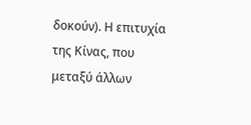δοκούν). Η επιτυχία της Κίνας, που μεταξύ άλλων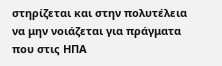στηρίζεται και στην πολυτέλεια να μην νοιάζεται για πράγματα που στις ΗΠΑ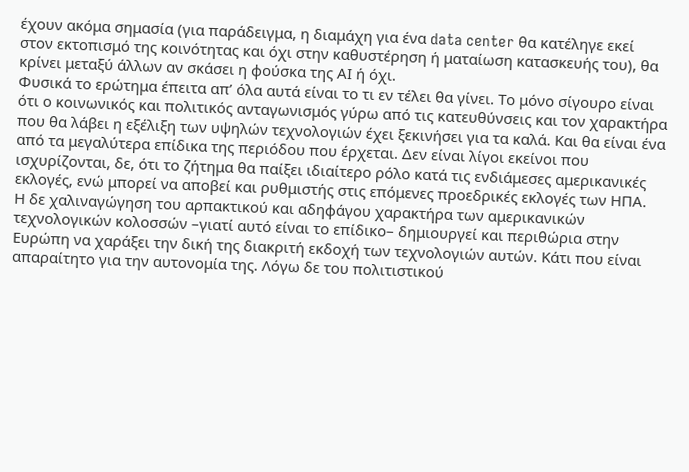έχουν ακόμα σημασία (για παράδειγμα, η διαμάχη για ένα data center θα κατέληγε εκεί στον εκτοπισμό της κοινότητας και όχι στην καθυστέρηση ή ματαίωση κατασκευής του), θα κρίνει μεταξύ άλλων αν σκάσει η φούσκα της ΑΙ ή όχι.
Φυσικά το ερώτημα έπειτα απ’ όλα αυτά είναι το τι εν τέλει θα γίνει. Το μόνο σίγουρο είναι ότι ο κοινωνικός και πολιτικός ανταγωνισμός γύρω από τις κατευθύνσεις και τον χαρακτήρα που θα λάβει η εξέλιξη των υψηλών τεχνολογιών έχει ξεκινήσει για τα καλά. Και θα είναι ένα από τα μεγαλύτερα επίδικα της περιόδου που έρχεται. Δεν είναι λίγοι εκείνοι που ισχυρίζονται, δε, ότι το ζήτημα θα παίξει ιδιαίτερο ρόλο κατά τις ενδιάμεσες αμερικανικές εκλογές, ενώ μπορεί να αποβεί και ρυθμιστής στις επόμενες προεδρικές εκλογές των ΗΠΑ.
Η δε χαλιναγώγηση του αρπακτικού και αδηφάγου χαρακτήρα των αμερικανικών τεχνολογικών κολοσσών –γιατί αυτό είναι το επίδικο– δημιουργεί και περιθώρια στην Ευρώπη να χαράξει την δική της διακριτή εκδοχή των τεχνολογιών αυτών. Κάτι που είναι απαραίτητο για την αυτονομία της. Λόγω δε του πολιτιστικού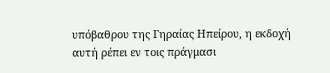υπόβαθρου της Γηραίας Ηπείρου, η εκδοχή αυτή ρέπει εν τοις πράγμασι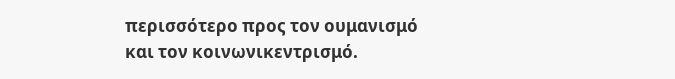περισσότερο προς τον ουμανισμό και τον κοινωνικεντρισμό.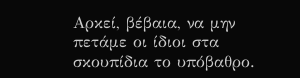Αρκεί, βέβαια, να μην πετάμε οι ίδιοι στα σκουπίδια το υπόβαθρο.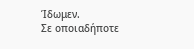Ίδωμεν.
Σε οποιαδήποτε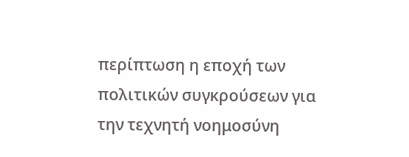περίπτωση η εποχή των πολιτικών συγκρούσεων για την τεχνητή νοημοσύνη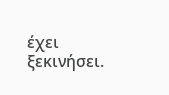έχει ξεκινήσει.